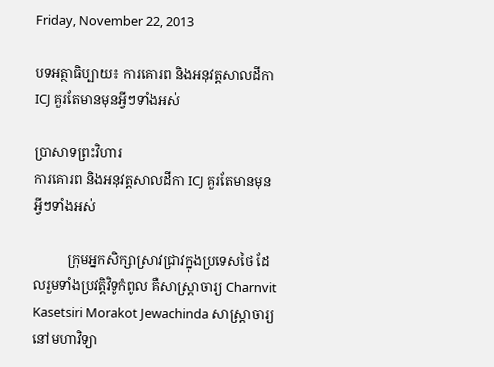Friday, November 22, 2013

បទអត្ថាធិប្បាយ៖ ការគោរព និងអនុវត្តសាលដីកា ICJ គួរតែមានមុនអ្វីៗទាំងអស់

ប្រាសាទព្រះវិហារ
ការគោរព និងអនុវត្តសាលដីកា ICJ គួរតែមានមុនអ្វីៗទាំងអស់

          ក្រុមអ្នកសិក្សាស្រាវជ្រាវក្នុងប្រទេសថៃ ដែលរួមទាំងប្រវត្តិវិទូកំពូល គឺសាស្ត្រាចារ្យ Charnvit Kasetsiri Morakot Jewachinda សាស្ត្រាចារ្យនៅមហាវិទ្យា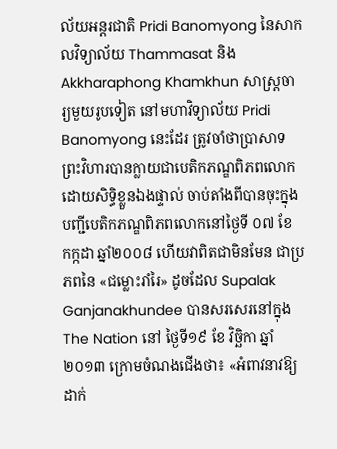ល័យអន្តរជាតិ Pridi Banomyong នៃសាកលវិទ្យាល័យ Thammasat និង Akkharaphong Khamkhun សាស្ត្រចារ្យមួយរូបទៀត នៅមហាវិទ្យាល័យ Pridi Banomyong នេះដែរ ត្រូវចាំថាប្រាសាទព្រះវិហារបានក្លាយជាបេតិកភណ្ឌពិភពលោកដោយសិទ្ធិខ្លួនឯងផ្ទាល់ ចាប់តាំងពីបានចុះក្នុងបញ្ជីបេតិកភណ្ឌពិភពលោកនៅថ្ងៃទី ០៧ ខែ កក្កដា ឆ្នាំ២០០៨ ហើយវាពិតជាមិនមែន ជាប្រភពនៃ «ជម្លោះរាំរៃ» ដូចដែល Supalak Ganjanakhundee បានសរសេរនៅក្នុង The Nation នៅ ថ្ងៃទី១៩ ខែ វិច្ឆិកា ឆ្នាំ២០១៣ ក្រោមចំណងជើងថា៖ «អំពាវនាវឱ្យដាក់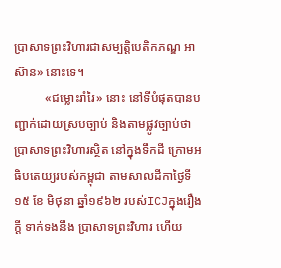ប្រាសាទព្រះវិហារជាសម្បត្តិបេតិកភណ្ឌ អាស៊ាន» នោះទេ។
          «ជម្លោះរាំរៃ» នោះ នៅទីបំផុតបានបញ្ជាក់ដោយស្របច្បាប់ និងតាមផ្លូវច្បាប់ថា ប្រាសាទព្រះវិហារស្ថិត នៅក្នុងទឹកដី ក្រោមអធិបតេយ្យរបស់កម្ពុជា តាមសាលដីកាថ្ងៃទី១៥ ខែ មិថុនា ឆ្នាំ១៩៦២ របស់ICJក្នុងរឿងក្តី ទាក់ទងនឹង ប្រាសាទព្រះវិហារ ហើយ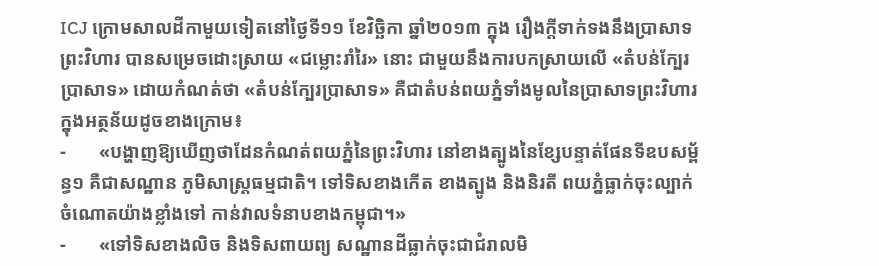ICJ ក្រោមសាលដីកាមួយទៀតនៅថ្ងៃទី១១ ខែវិច្ឆិកា ឆ្នាំ២០១៣ ក្នុង រឿងក្តីទាក់ទងនឹងប្រាសាទព្រះវិហារ បានសម្រេចដោះស្រាយ «ជម្លោះរាំរៃ» នោះ ជាមួយនឹងការបកស្រាយលើ «តំបន់ក្បែរប្រាសាទ» ដោយកំណត់ថា «តំបន់ក្បែរប្រាសាទ» គឺជាតំបន់ពយភ្នំទាំងមូលនៃប្រាសាទព្រះវិហារ ក្នុងអត្ថន័យដូចខាងក្រោម៖
-       «បង្ហាញឱ្យឃើញថាដែនកំណត់ពយភ្នំនៃព្រះវិហារ នៅខាងត្បូងនៃខ្សែបន្ទាត់ផែនទីឧបសម្ព័ន្ធ១ គឺជាសណ្ឋាន ភូមិសាស្ត្រធម្មជាតិ។ ទៅទិសខាងកើត ខាងត្បូង និងនិរតី ពយភ្នំធ្លាក់ចុះល្បាក់ ចំណោតយ៉ាងខ្លាំងទៅ កាន់វាលទំនាបខាងកម្ពុជា។»
-       «ទៅទិសខាងលិច និងទិសពាយព្យ សណ្ឋានដីធ្លាក់ចុះជាជំរាលមិ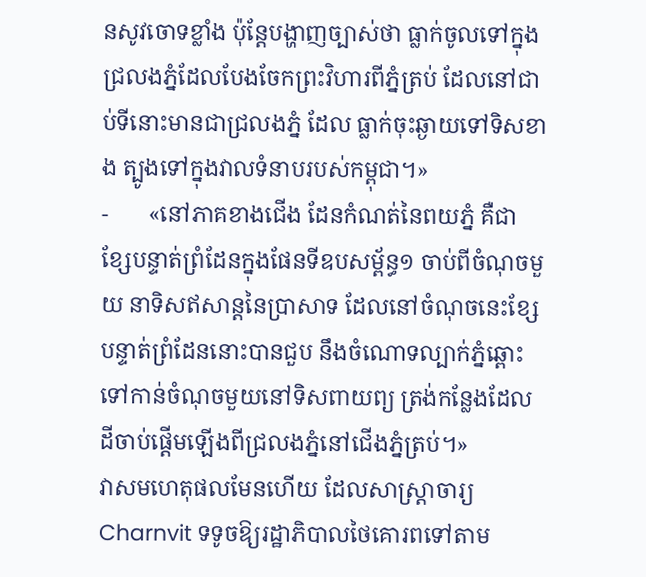នសូវចោទខ្លាំង ប៉ុន្តែបង្ហាញច្បាស់ថា ធ្លាក់ចូលទៅក្នុងជ្រលងភ្នំដែលបែងចែកព្រះវិហារពីភ្នំត្រប់ ដែលនៅជាប់ទីនោះមានជាជ្រលងភ្នំ ដែល ធ្លាក់ចុះឆ្ងាយទៅទិសខាង ត្បូងទៅក្នុងវាលទំនាបរបស់កម្ពុជា។»
-       «នៅភាគខាងជើង ដែនកំណត់នៃពយភ្នំ គឺជាខ្សែបន្ទាត់ព្រំដែនក្នុងផែនទីឧបសម្ព័ន្ធ១ ចាប់ពីចំណុចមួយ នាទិសឥសាន្តនៃប្រាសាទ ដែលនៅចំណុចនេះខ្សែបន្ទាត់ព្រំដែននោះបានជួប នឹងចំណោទល្បាក់ភ្នំឆ្ពោះ ទៅកាន់ចំណុចមួយនៅទិសពាយព្យ ត្រង់កន្លែងដែលដីចាប់ផ្តើមឡើងពីជ្រលងភ្នំនៅជើងភ្នំត្រប់។»
វាសមហេតុផលមែនហើយ ដែលសាស្ត្រាចារ្យ Charnvit ទទូចឱ្យរដ្ឋាភិបាលថៃគោរពទៅតាម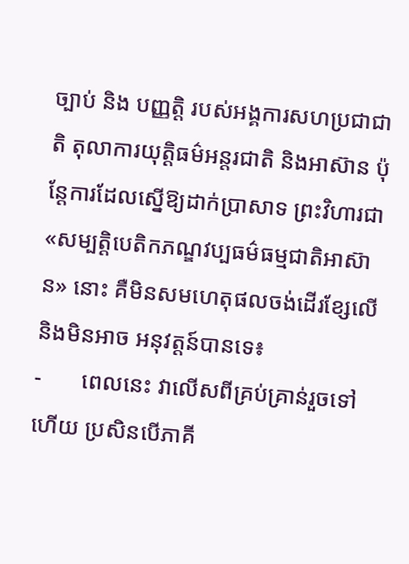ច្បាប់ និង បញ្ញត្តិ របស់អង្គការសហប្រជាជាតិ តុលាការយុត្តិធម៌អន្តរជាតិ និងអាស៊ាន ប៉ុន្តែការដែលស្នើឱ្យដាក់ប្រាសាទ ព្រះវិហារជា «សម្បត្តិបេតិកភណ្ឌវប្បធម៌ធម្មជាតិអាស៊ាន» នោះ គឺមិនសមហេតុផលចង់ដើរខ្សែលើ និងមិនអាច អនុវត្តន៍បានទេ៖
-       ពេលនេះ វាលើសពីគ្រប់គ្រាន់រួចទៅហើយ ប្រសិនបើភាគី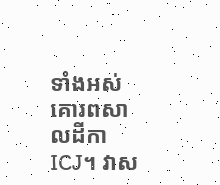ទាំងអស់គោរពសាលដីកា ICJ។ វាស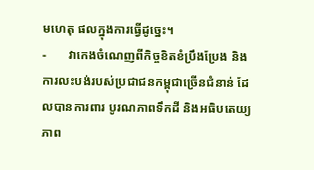មហេតុ ផលក្នុងការធ្វើដូច្នេះ។
-       វាកេងចំណេញពីកិច្ចខិតខំប្រឹងប្រែង និងការលះបង់របស់ប្រជាជនកម្ពុជាច្រើនជំនាន់ ដែលបានការពារ បូរណភាពទឹកដី និងអធិបតេយ្យភាព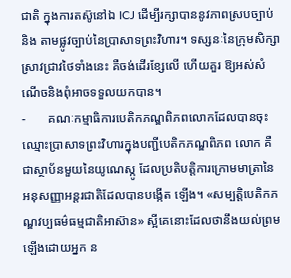ជាតិ ក្នុងការតស៊ូនៅឯ ICJ ដើម្បីរក្សាបាននូវភាពស្របច្បាប់ និង តាមផ្លូវច្បាប់នៃប្រាសាទព្រះវិហារ។ ទស្សនៈនៃក្រុមសិក្សាស្រាវជ្រាវថៃទាំងនេះ គឺចង់ដើរខ្សែលើ ហើយគួរ ឱ្យអស់សំណើចនិងពុំអាចទទួលយកបាន។
-       គណៈកម្មាធិការបេតិកភណ្ឌពិភពលោកដែលបានចុះឈ្មោះប្រាសាទព្រះវិហារក្នុងបញ្ជីបេតិកភណ្ឌពិភព លោក គឺជាស្ថាប័នមួយនៃយូណេស្កូ ដែលប្រតិបត្តិការក្រោមមាត្រានៃអនុសញ្ញាអន្តរជាតិដែលបានបង្កើត ឡើង។ «សម្បត្តិបេតិកភណ្ឌវប្បធម៌ធម្មជាតិអាស៊ាន» ស្អីគេនោះដែលថានឹងយល់ព្រមឡើងដោយអ្នក ន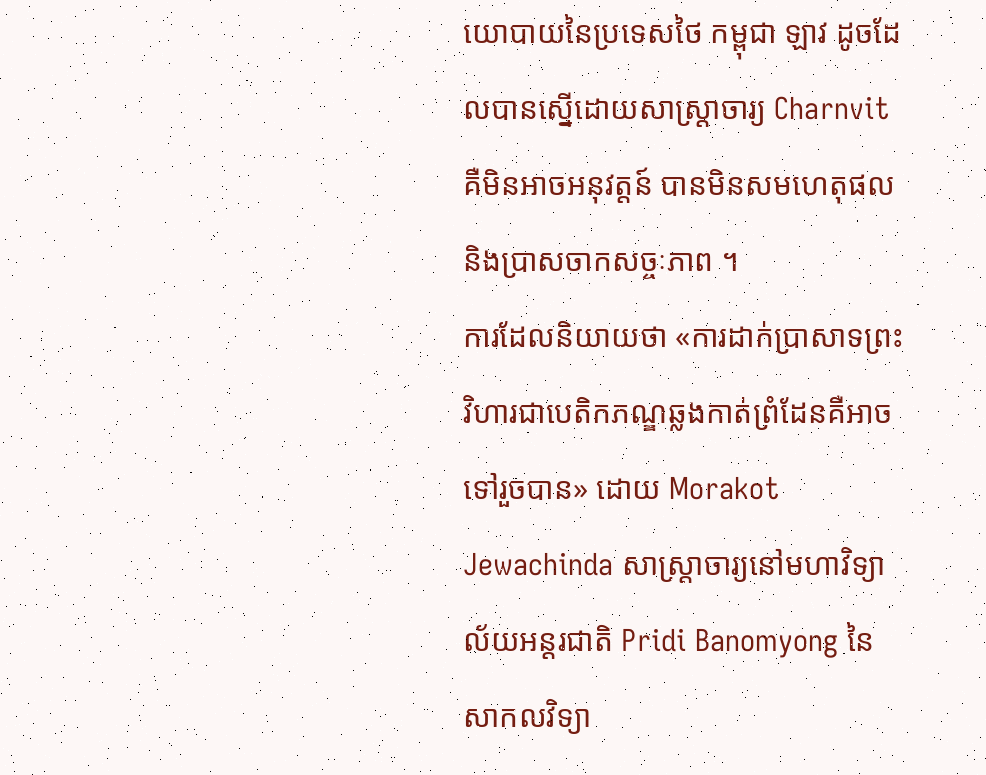យោបាយនៃប្រទេសថៃ កម្ពុជា ឡាវ ដូចដែលបានស្នើដោយសាស្ត្រាចារ្យ Charnvit គឺមិនអាចអនុវត្តន៍ បានមិនសមហេតុផល និងប្រាសចាកសច្ចៈភាព ។
ការដែលនិយាយថា «ការដាក់ប្រាសាទព្រះវិហារជាបេតិកភណ្ឌឆ្លងកាត់ព្រំដែនគឺអាចទៅរួចបាន» ដោយ Morakot Jewachinda សាស្ត្រាចារ្យនៅមហាវិទ្យាល័យអន្តរជាតិ Pridi Banomyong នៃសាកលវិទ្យា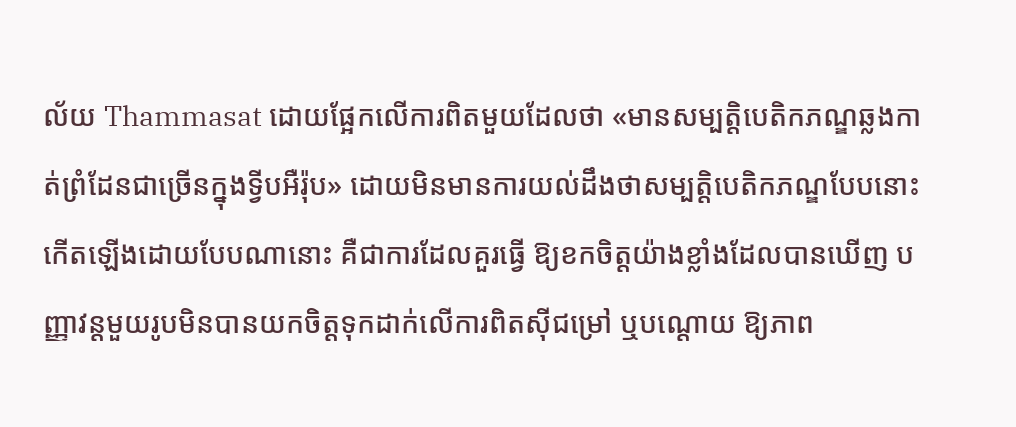ល័យ Thammasat ដោយផ្អែកលើការពិតមួយដែលថា «មានសម្បត្តិបេតិកភណ្ឌឆ្លងកាត់ព្រំដែនជាច្រើនក្នុងទី្វបអឺរ៉ុប» ដោយមិនមានការយល់ដឹងថាសម្បត្តិបេតិកភណ្ឌបែបនោះ កើតឡើងដោយបែបណានោះ គឺជាការដែលគួរធ្វើ ឱ្យខកចិត្តយ៉ាងខ្លាំងដែលបានឃើញ បញ្ញាវន្តមួយរូបមិនបានយកចិត្តទុកដាក់លើការពិតស៊ីជម្រៅ ឬបណ្តោយ ឱ្យភាព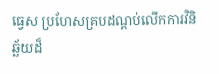ធ្វេស ប្រហែសគ្របដណ្តប់លើកការវិនិឆ្ឆ័យដ៏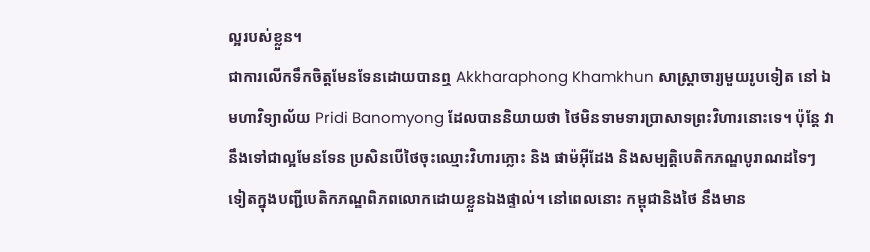ល្អរបស់ខ្លួន។
ជាការលើកទឹកចិត្តមែនទែនដោយបានឮ Akkharaphong Khamkhun សាស្ត្រាចារ្យមួយរូបទៀត នៅ ឯមហាវិទ្យាល័យ Pridi Banomyong ដែលបាននិយាយថា ថៃមិនទាមទារប្រាសាទព្រះវិហារនោះទេ។ ប៉ុន្តែ វានឹងទៅជាល្អមែនទែន ប្រសិនបើថៃចុះឈ្មោះវិហារភ្លោះ និង ផាម៉អ៊ីដែង និងសម្បត្តិបេតិកភណ្ឌបូរាណដទៃៗ ទៀតក្នុងបញ្ជីបេតិកភណ្ឌពិភពលោកដោយខ្លួនឯងផ្ទាល់។ នៅពេលនោះ កម្ពុជានិងថៃ នឹងមាន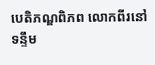បេតិភណ្ឌពិភព លោកពីរនៅទន្ទឹម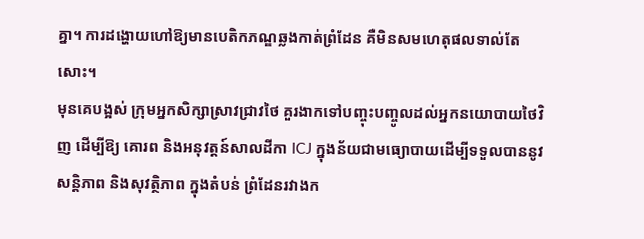គ្នា។ ការដង្ហោយហៅឱ្យមានបេតិកភណ្ឌឆ្លងកាត់ព្រំដែន គឺមិនសមហេតុផលទាល់តែសោះ។
មុនគេបង្អស់ ក្រុមអ្នកសិក្សាស្រាវជ្រាវថៃ គួរងាកទៅបញ្ចុះបញ្ចូលដល់អ្នកនយោបាយថៃវិញ ដើម្បីឱ្យ គោរព និងអនុវត្តន៍សាលដីកា ICJ ក្នុងន័យជាមធ្យោបាយដើម្បីទទួលបាននូវសន្តិភាព និងសុវត្ថិភាព ក្នុងតំបន់ ព្រំដែនរវាងក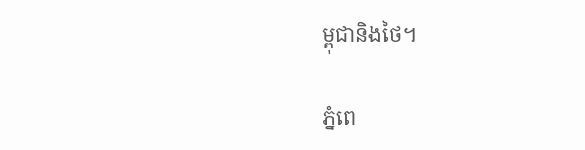ម្ពុជានិងថៃ។

ភ្នំពេ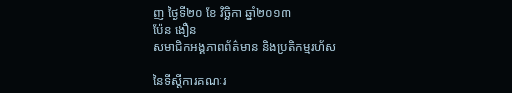ញ ថ្ងៃទី២០ ខែ វិច្ឆិកា ឆ្នាំ២០១៣
ប៉ែន ងឿន
សមាជិកអង្គភាពព័ត៌មាន និងប្រតិកម្មរហ័ស

នៃទីស្តីការគណៈរ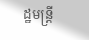ដ្ឋមន្ត្រី